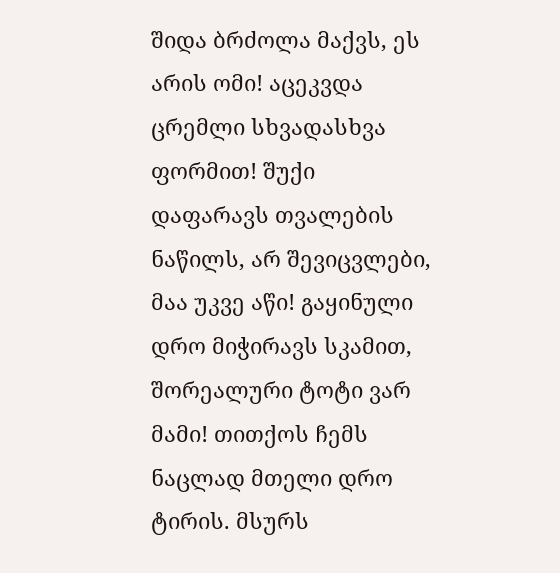შიდა ბრძოლა მაქვს, ეს არის ომი! აცეკვდა ცრემლი სხვადასხვა ფორმით! შუქი დაფარავს თვალების ნაწილს, არ შევიცვლები, მაა უკვე აწი! გაყინული დრო მიჭირავს სკამით, შორეალური ტოტი ვარ მამი! თითქოს ჩემს ნაცლად მთელი დრო ტირის. მსურს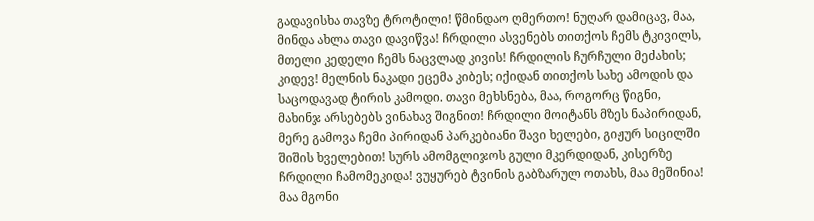გადავისხა თავზე ტროტილი! წმინდაო ღმერთო! ნუღარ დამიცავ, მაა, მინდა ახლა თავი დავიწვა! ჩრდილი ასვენებს თითქოს ჩემს ტკივილს, მთელი კედელი ჩემს ნაცვლად კივის! ჩრდილის ჩურჩული მეძახის; კიდევ! მელნის ნაკადი ეცემა კიბეს; იქიდან თითქოს სახე ამოდის და საცოდავად ტირის კამოდი. თავი მეხსნება, მაა, როგორც წიგნი, მახინჯ არსებებს ვინახავ შიგნით! ჩრდილი მოიტანს მზეს ნაპირიდან, მერე გამოვა ჩემი პირიდან პარკებიანი შავი ხელები, გიჟურ სიცილში შიშის ხველებით! სურს ამომგლიჯოს გული მკერდიდან, კისერზე ჩრდილი ჩამომეკიდა! ვუყურებ ტვინის გაბზარულ ოთახს, მაა მეშინია! მაა მგონი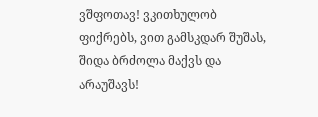ვშფოთავ! ვკითხულობ ფიქრებს, ვით გამსკდარ შუშას, შიდა ბრძოლა მაქვს და არაუშავს!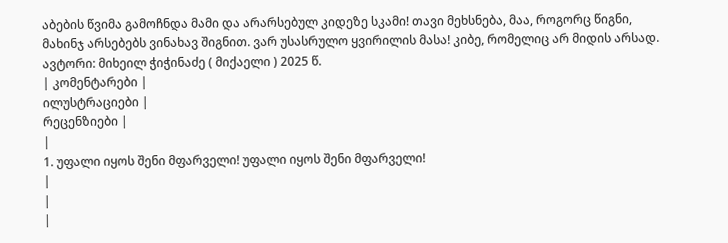აბების წვიმა გამოჩნდა მამი და არარსებულ კიდეზე სკამი! თავი მეხსნება, მაა, როგორც წიგნი, მახინჯ არსებებს ვინახავ შიგნით. ვარ უსასრულო ყვირილის მასა! კიბე, რომელიც არ მიდის არსად. ავტორი: მიხეილ ჭიჭინაძე ( მიქაელი ) 2025 წ.
| კომენტარები |
ილუსტრაციები |
რეცენზიები |
|
1. უფალი იყოს შენი მფარველი! უფალი იყოს შენი მფარველი!
|
|
|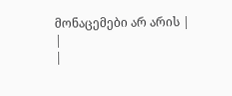მონაცემები არ არის |
|
|